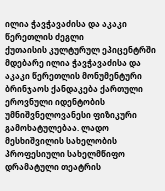ილია ჭავჭავაძისა და აკაკი წერეთლის ძეგლი
ქუთაისის კულტურულ ეპიცენტრში მდებარე ილია ჭავჭავაძისა და აკაკი წერეთლის მონუმენტური ბრინჯაოს ქანდაკება ქართული ეროვნული იდენტობის უმნიშვნელოვანესი ფიზიკური გამოხატულებაა. ლადო მესხიშვილის სახელობის პროფესიული სახელმწიფო დრამატული თეატრის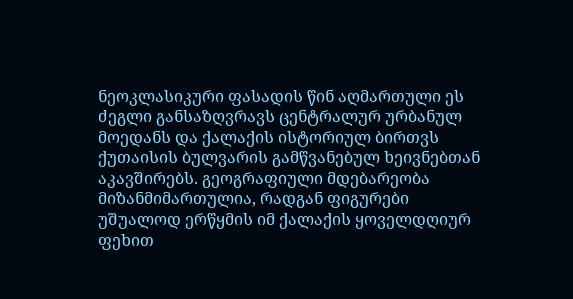ნეოკლასიკური ფასადის წინ აღმართული ეს ძეგლი განსაზღვრავს ცენტრალურ ურბანულ მოედანს და ქალაქის ისტორიულ ბირთვს ქუთაისის ბულვარის გამწვანებულ ხეივნებთან აკავშირებს. გეოგრაფიული მდებარეობა მიზანმიმართულია, რადგან ფიგურები უშუალოდ ერწყმის იმ ქალაქის ყოველდღიურ ფეხით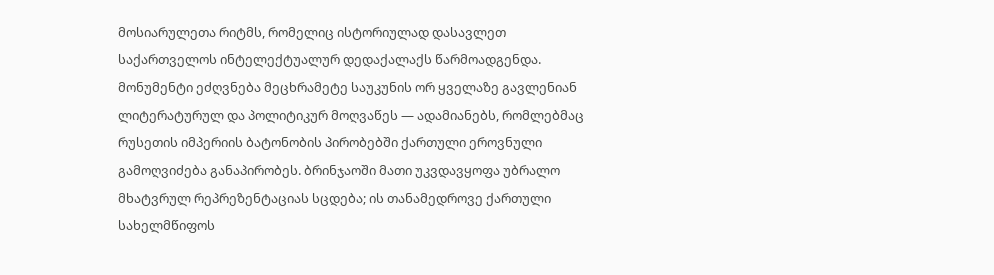მოსიარულეთა რიტმს, რომელიც ისტორიულად დასავლეთ საქართველოს ინტელექტუალურ დედაქალაქს წარმოადგენდა.
მონუმენტი ეძღვნება მეცხრამეტე საუკუნის ორ ყველაზე გავლენიან ლიტერატურულ და პოლიტიკურ მოღვაწეს — ადამიანებს, რომლებმაც რუსეთის იმპერიის ბატონობის პირობებში ქართული ეროვნული გამოღვიძება განაპირობეს. ბრინჯაოში მათი უკვდავყოფა უბრალო მხატვრულ რეპრეზენტაციას სცდება; ის თანამედროვე ქართული სახელმწიფოს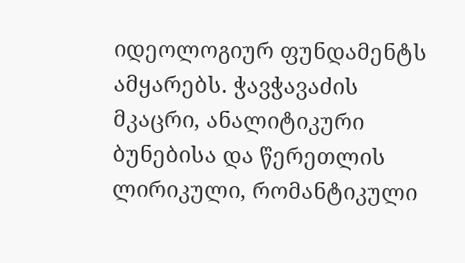იდეოლოგიურ ფუნდამენტს ამყარებს. ჭავჭავაძის მკაცრი, ანალიტიკური ბუნებისა და წერეთლის ლირიკული, რომანტიკული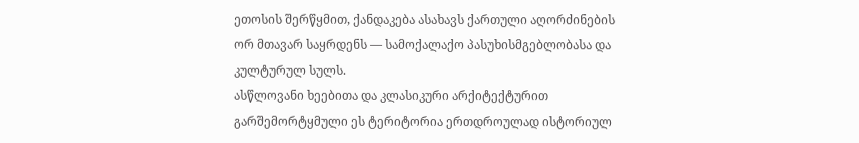ეთოსის შერწყმით, ქანდაკება ასახავს ქართული აღორძინების ორ მთავარ საყრდენს — სამოქალაქო პასუხისმგებლობასა და კულტურულ სულს.
ასწლოვანი ხეებითა და კლასიკური არქიტექტურით გარშემორტყმული ეს ტერიტორია ერთდროულად ისტორიულ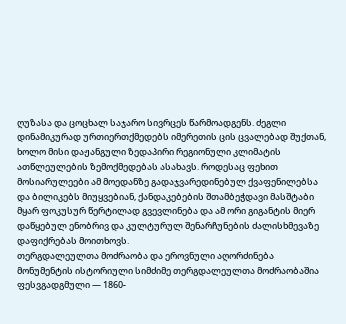ღუზასა და ცოცხალ საჯარო სივრცეს წარმოადგენს. ძეგლი დინამიკურად ურთიერთქმედებს იმერეთის ცის ცვალებად შუქთან, ხოლო მისი დაჟანგული ზედაპირი რეგიონული კლიმატის ათწლეულების ზემოქმედებას ასახავს. როდესაც ფეხით მოსიარულეები ამ მოედანზე გადაჯვარედინებულ ქვაფენილებსა და ბილიკებს მიუყვებიან, ქანდაკებების შთამბეჭდავი მასშტაბი მყარ ფოკუსურ წერტილად გვევლინება და ამ ორი გიგანტის მიერ დაწყებულ ენობრივ და კულტურულ შენარჩუნების ძალისხმევაზე დაფიქრებას მოითხოვს.
თერგდალეულთა მოძრაობა და ეროვნული აღორძინება
მონუმენტის ისტორიული სიმძიმე თერგდალეულთა მოძრაობაშია ფესვგადგმული — 1860-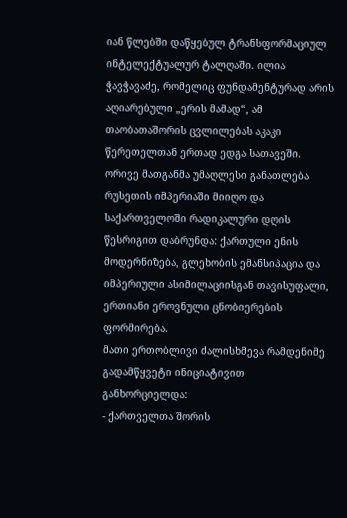იან წლებში დაწყებულ ტრანსფორმაციულ ინტელექტუალურ ტალღაში. ილია ჭავჭავაძე, რომელიც ფუნდამენტურად არის აღიარებული „ერის მამად“, ამ თაობათაშორის ცვლილებას აკაკი წერეთელთან ერთად ედგა სათავეში. ორივე მათგანმა უმაღლესი განათლება რუსეთის იმპერიაში მიიღო და საქართველოში რადიკალური დღის წესრიგით დაბრუნდა: ქართული ენის მოდერნიზება, გლეხობის ემანსიპაცია და იმპერიული ასიმილაციისგან თავისუფალი, ერთიანი ეროვნული ცნობიერების ფორმირება.
მათი ერთობლივი ძალისხმევა რამდენიმე გადამწყვეტი ინიციატივით განხორციელდა:
- ქართველთა შორის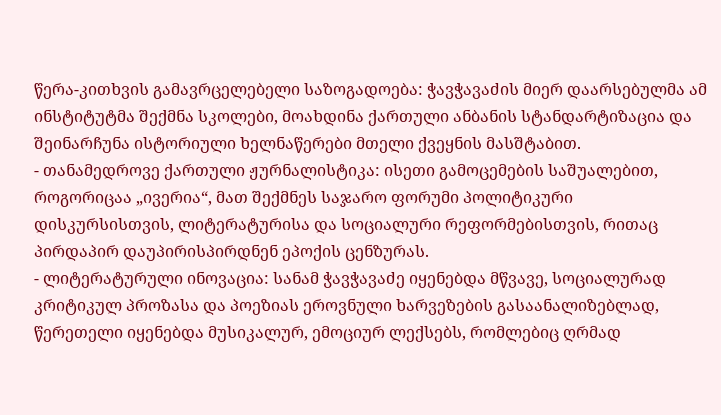წერა-კითხვის გამავრცელებელი საზოგადოება: ჭავჭავაძის მიერ დაარსებულმა ამ ინსტიტუტმა შექმნა სკოლები, მოახდინა ქართული ანბანის სტანდარტიზაცია და შეინარჩუნა ისტორიული ხელნაწერები მთელი ქვეყნის მასშტაბით.
- თანამედროვე ქართული ჟურნალისტიკა: ისეთი გამოცემების საშუალებით, როგორიცაა „ივერია“, მათ შექმნეს საჯარო ფორუმი პოლიტიკური დისკურსისთვის, ლიტერატურისა და სოციალური რეფორმებისთვის, რითაც პირდაპირ დაუპირისპირდნენ ეპოქის ცენზურას.
- ლიტერატურული ინოვაცია: სანამ ჭავჭავაძე იყენებდა მწვავე, სოციალურად კრიტიკულ პროზასა და პოეზიას ეროვნული ხარვეზების გასაანალიზებლად, წერეთელი იყენებდა მუსიკალურ, ემოციურ ლექსებს, რომლებიც ღრმად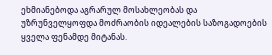ეხმიანებოდა აგრარულ მოსახლეობას და უზრუნველყოფდა მოძრაობის იდეალების საზოგადოების ყველა ფენამდე მიტანას.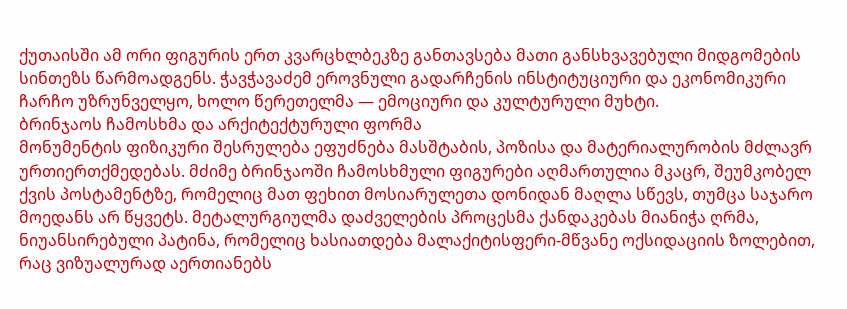ქუთაისში ამ ორი ფიგურის ერთ კვარცხლბეკზე განთავსება მათი განსხვავებული მიდგომების სინთეზს წარმოადგენს. ჭავჭავაძემ ეროვნული გადარჩენის ინსტიტუციური და ეკონომიკური ჩარჩო უზრუნველყო, ხოლო წერეთელმა — ემოციური და კულტურული მუხტი.
ბრინჯაოს ჩამოსხმა და არქიტექტურული ფორმა
მონუმენტის ფიზიკური შესრულება ეფუძნება მასშტაბის, პოზისა და მატერიალურობის მძლავრ ურთიერთქმედებას. მძიმე ბრინჯაოში ჩამოსხმული ფიგურები აღმართულია მკაცრ, შეუმკობელ ქვის პოსტამენტზე, რომელიც მათ ფეხით მოსიარულეთა დონიდან მაღლა სწევს, თუმცა საჯარო მოედანს არ წყვეტს. მეტალურგიულმა დაძველების პროცესმა ქანდაკებას მიანიჭა ღრმა, ნიუანსირებული პატინა, რომელიც ხასიათდება მალაქიტისფერი-მწვანე ოქსიდაციის ზოლებით, რაც ვიზუალურად აერთიანებს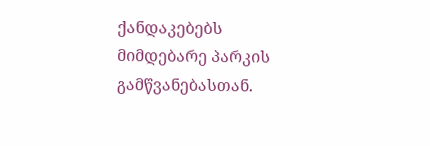ქანდაკებებს მიმდებარე პარკის გამწვანებასთან.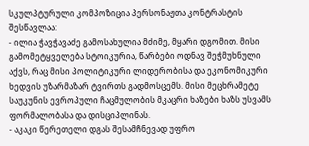სკულპტურული კომპოზიცია პერსონაჟთა კონტრასტის შესწავლაა:
- ილია ჭავჭავაძე გამოსახულია მძიმე, მყარი დგომით. მისი გამომეტყველება სტოიკურია, წარბები ოდნავ შეჭმუხნული აქვს, რაც მისი პოლიტიკური ლიდერობისა და ეკონომიკური ხედვის უზარმაზარ ტვირთს გადმოსცემს. მისი მეცხრამეტე საუკუნის ევროპული ჩაცმულობის მკაცრი ხაზები ხაზს უსვამს ფორმალობასა და დისციპლინას.
- აკაკი წერეთელი დგას შესამჩნევად უფრო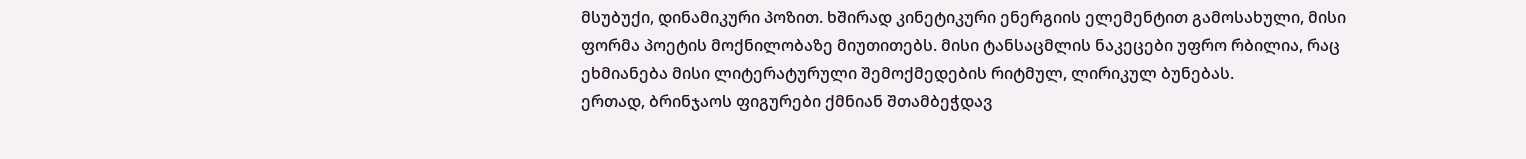მსუბუქი, დინამიკური პოზით. ხშირად კინეტიკური ენერგიის ელემენტით გამოსახული, მისი ფორმა პოეტის მოქნილობაზე მიუთითებს. მისი ტანსაცმლის ნაკეცები უფრო რბილია, რაც ეხმიანება მისი ლიტერატურული შემოქმედების რიტმულ, ლირიკულ ბუნებას.
ერთად, ბრინჯაოს ფიგურები ქმნიან შთამბეჭდავ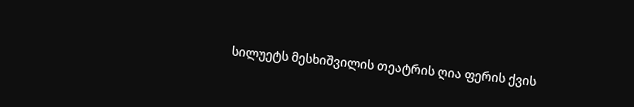სილუეტს მესხიშვილის თეატრის ღია ფერის ქვის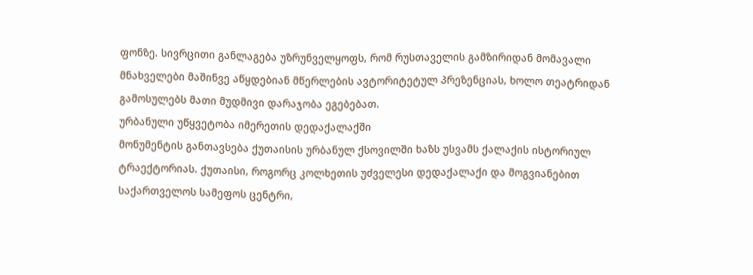ფონზე. სივრცითი განლაგება უზრუნველყოფს, რომ რუსთაველის გამზირიდან მომავალი მნახველები მაშინვე აწყდებიან მწერლების ავტორიტეტულ პრეზენციას, ხოლო თეატრიდან გამოსულებს მათი მუდმივი დარაჯობა ეგებებათ.
ურბანული უწყვეტობა იმერეთის დედაქალაქში
მონუმენტის განთავსება ქუთაისის ურბანულ ქსოვილში ხაზს უსვამს ქალაქის ისტორიულ ტრაექტორიას. ქუთაისი, როგორც კოლხეთის უძველესი დედაქალაქი და მოგვიანებით საქართველოს სამეფოს ცენტრი,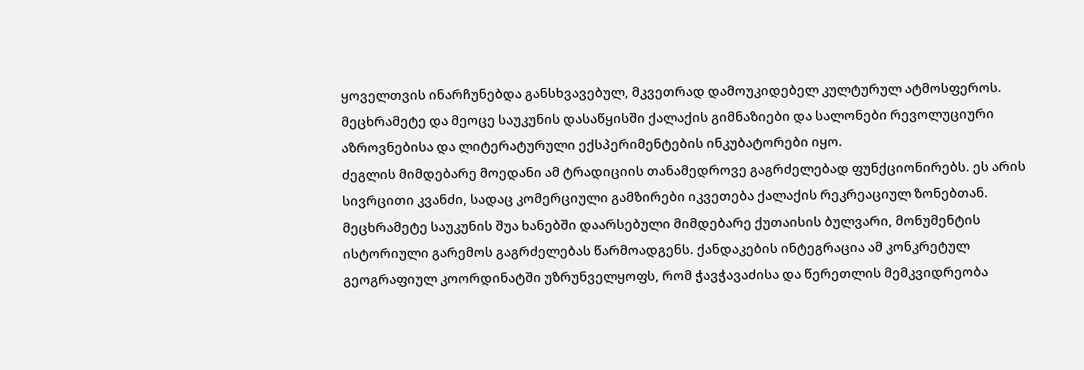ყოველთვის ინარჩუნებდა განსხვავებულ, მკვეთრად დამოუკიდებელ კულტურულ ატმოსფეროს. მეცხრამეტე და მეოცე საუკუნის დასაწყისში ქალაქის გიმნაზიები და სალონები რევოლუციური აზროვნებისა და ლიტერატურული ექსპერიმენტების ინკუბატორები იყო.
ძეგლის მიმდებარე მოედანი ამ ტრადიციის თანამედროვე გაგრძელებად ფუნქციონირებს. ეს არის სივრცითი კვანძი, სადაც კომერციული გამზირები იკვეთება ქალაქის რეკრეაციულ ზონებთან. მეცხრამეტე საუკუნის შუა ხანებში დაარსებული მიმდებარე ქუთაისის ბულვარი, მონუმენტის ისტორიული გარემოს გაგრძელებას წარმოადგენს. ქანდაკების ინტეგრაცია ამ კონკრეტულ გეოგრაფიულ კოორდინატში უზრუნველყოფს, რომ ჭავჭავაძისა და წერეთლის მემკვიდრეობა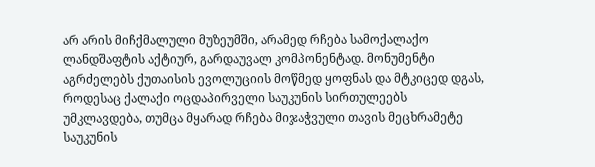არ არის მიჩქმალული მუზეუმში, არამედ რჩება სამოქალაქო ლანდშაფტის აქტიურ, გარდაუვალ კომპონენტად. მონუმენტი აგრძელებს ქუთაისის ევოლუციის მოწმედ ყოფნას და მტკიცედ დგას, როდესაც ქალაქი ოცდაპირველი საუკუნის სირთულეებს უმკლავდება, თუმცა მყარად რჩება მიჯაჭვული თავის მეცხრამეტე საუკუნის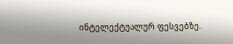ინტელექტუალურ ფესვებზე.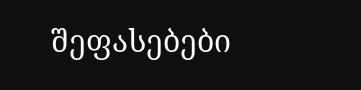შეფასებები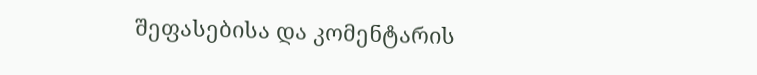შეფასებისა და კომენტარის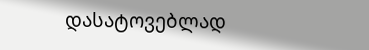დასატოვებლად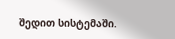შედით სისტემაში.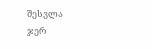შესვლა
ჯერ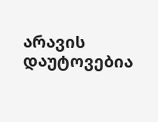არავის დაუტოვებია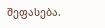შეფასება.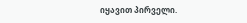იყავით პირველი.